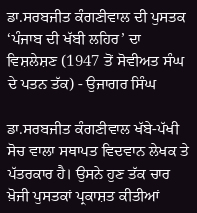ਡਾ.ਸਰਬਜੀਤ ਕੰਗਣੀਵਾਲ ਦੀ ਪੁਸਤਕ ‘ਪੰਜਾਬ ਦੀ ਖੱਬੀ ਲਹਿਰ’ ਦਾ ਵਿਸ਼ਲੇਸ਼ਣ (1947 ਤੋਂ ਸੋਵੀਅਤ ਸੰਘ ਦੇ ਪਤਨ ਤੱਕ) - ਉਜਾਗਰ ਸਿੰਘ

ਡਾ.ਸਰਬਜੀਤ ਕੰਗਣੀਵਾਲ ਖੱਬੇ-ਪੱਖੀ ਸੋਚ ਵਾਲਾ ਸਥਾਪਤ ਵਿਦਵਾਨ ਲੇਖਕ ਤੇ ਪੱਤਰਕਾਰ ਹੈ। ਉਸਨੇ ਹੁਣ ਤੱਕ ਚਾਰ ਖ਼ੋਜੀ ਪੁਸਤਕਾਂ ਪ੍ਰਕਾਸ਼ਤ ਕੀਤੀਆਂ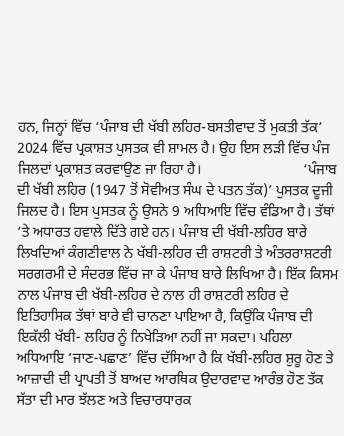ਹਨ, ਜਿਨ੍ਹਾਂ ਵਿੱਚ ‘ਪੰਜਾਬ ਦੀ ਖੱਬੀ ਲਹਿਰ-ਬਸਤੀਵਾਦ ਤੋਂ ਮੁਕਤੀ ਤੱਕ’  2024 ਵਿੱਚ ਪ੍ਰਕਾਸ਼ਤ ਪੁਸਤਕ ਵੀ ਸ਼ਾਮਲ ਹੈ। ਉਹ ਇਸ ਲੜੀ ਵਿੱਚ ਪੰਜ ਜਿਲਦਾਂ ਪ੍ਰਕਾਸ਼ਤ ਕਰਵਾਉਣ ਜਾ ਰਿਹਾ ਹੈ।                            ‘ਪੰਜਾਬ ਦੀ ਖੱਬੀ ਲਹਿਰ (1947 ਤੋਂ ਸੋਵੀਅਤ ਸੰਘ ਦੇ ਪਤਨ ਤੱਕ)’ ਪੁਸਤਕ ਦੂਜੀ ਜਿਲਦ ਹੈ। ਇਸ ਪੁਸਤਕ ਨੂੰ ਉਸਨੇ 9 ਅਧਿਆਇ ਵਿੱਚ ਵੰਡਿਆ ਹੈ। ਤੱਥਾਂ ‘ਤੇ ਅਧਾਰਤ ਹਵਾਲੇ ਦਿੱਤੇ ਗਏ ਹਨ। ਪੰਜਾਬ ਦੀ ਖੱਬੀ-ਲਹਿਰ ਬਾਰੇ ਲਿਖਦਿਆਂ ਕੰਗਣੀਵਾਲ ਨੇ ਖੱਬੀ-ਲਹਿਰ ਦੀ ਰਾਸ਼ਟਰੀ ਤੇ ਅੰਤਰਰਾਸ਼ਟਰੀ ਸਰਗਰਮੀ ਦੇ ਸੰਦਰਭ ਵਿੱਚ ਜਾ ਕੇ ਪੰਜਾਬ ਬਾਰੇ ਲਿਖਿਆ ਹੈ। ਇੱਕ ਕਿਸਮ ਨਾਲ ਪੰਜਾਬ ਦੀ ਖੱਬੀ-ਲਹਿਰ ਦੇ ਨਾਲ ਹੀ ਰਾਸ਼ਟਰੀ ਲਹਿਰ ਦੇ ਇਤਿਹਾਸਿਕ ਤੱਥਾਂ ਬਾਰੇ ਵੀ ਚਾਨਣਾ ਪਾਇਆ ਹੈ, ਕਿਉਂਕਿ ਪੰਜਾਬ ਦੀ ਇਕੱਲੀ ਖੱਬੀ- ਲਹਿਰ ਨੂੰ ਨਿਖੇੜਿਆ ਨਹੀਂ ਜਾ ਸਕਦਾ। ਪਹਿਲਾ ਅਧਿਆਇ ‘ਜਾਣ-ਪਛਾਣ’ ਵਿੱਚ ਦੱਸਿਆ ਹੈ ਕਿ ਖੱਬੀ-ਲਹਿਰ ਸ਼ੁਰੂ ਹੋਣ ਤੇ ਆਜ਼ਾਦੀ ਦੀ ਪ੍ਰਾਪਤੀ ਤੋਂ ਬਾਅਦ ਆਰਥਿਕ ਉਦਾਰਵਾਦ ਆਰੰਭ ਹੋਣ ਤੱਕ ਸੱਤਾ ਦੀ ਮਾਰ ਝੱਲਣ ਅਤੇ ਵਿਚਾਰਧਾਰਕ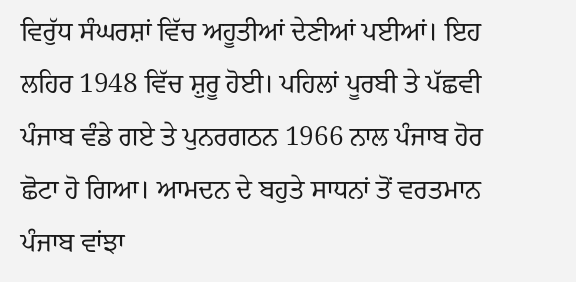ਵਿਰੁੱਧ ਸੰਘਰਸ਼ਾਂ ਵਿੱਚ ਅਹੂਤੀਆਂ ਦੇਣੀਆਂ ਪਈਆਂ। ਇਹ ਲਹਿਰ 1948 ਵਿੱਚ ਸ਼ੁਰੂ ਹੋਈ। ਪਹਿਲਾਂ ਪੂਰਬੀ ਤੇ ਪੱਛਵੀ ਪੰਜਾਬ ਵੰਡੇ ਗਏ ਤੇ ਪੁਨਰਗਠਨ 1966 ਨਾਲ ਪੰਜਾਬ ਹੋਰ ਛੋਟਾ ਹੋ ਗਿਆ। ਆਮਦਨ ਦੇ ਬਹੁਤੇ ਸਾਧਨਾਂ ਤੋਂ ਵਰਤਮਾਨ ਪੰਜਾਬ ਵਾਂਝਾ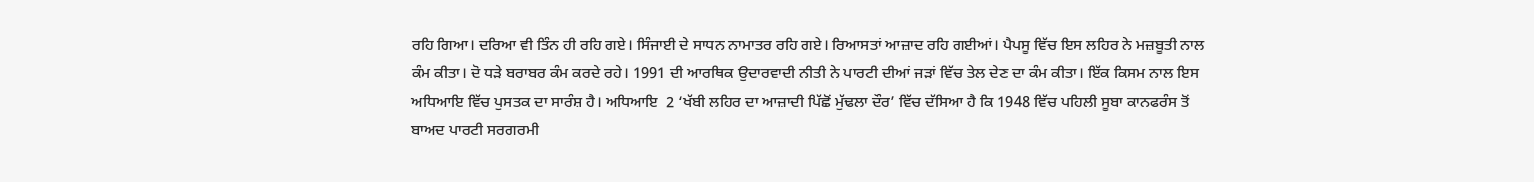ਰਹਿ ਗਿਆ। ਦਰਿਆ ਵੀ ਤਿੰਨ ਹੀ ਰਹਿ ਗਏ। ਸਿੰਜਾਈ ਦੇ ਸਾਧਨ ਨਾਮਾਤਰ ਰਹਿ ਗਏ। ਰਿਆਸਤਾਂ ਆਜ਼ਾਦ ਰਹਿ ਗਈਆਂ। ਪੈਪਸੂ ਵਿੱਚ ਇਸ ਲਹਿਰ ਨੇ ਮਜ਼ਬੂਤੀ ਨਾਲ ਕੰਮ ਕੀਤਾ। ਦੋ ਧੜੇ ਬਰਾਬਰ ਕੰਮ ਕਰਦੇ ਰਹੇ। 1991 ਦੀ ਆਰਥਿਕ ਉਦਾਰਵਾਦੀ ਨੀਤੀ ਨੇ ਪਾਰਟੀ ਦੀਆਂ ਜੜਾਂ ਵਿੱਚ ਤੇਲ ਦੇਣ ਦਾ ਕੰਮ ਕੀਤਾ। ਇੱਕ ਕਿਸਮ ਨਾਲ ਇਸ ਅਧਿਆਇ ਵਿੱਚ ਪੁਸਤਕ ਦਾ ਸਾਰੰਸ਼ ਹੈ। ਅਧਿਆਇ  2 ‘ਖੱਬੀ ਲਹਿਰ ਦਾ ਆਜ਼ਾਦੀ ਪਿੱਛੋਂ ਮੁੱਢਲਾ ਦੌਰ’ ਵਿੱਚ ਦੱਸਿਆ ਹੈ ਕਿ 1948 ਵਿੱਚ ਪਹਿਲੀ ਸੂਬਾ ਕਾਨਫਰੰਸ ਤੋਂ ਬਾਅਦ ਪਾਰਟੀ ਸਰਗਰਮੀ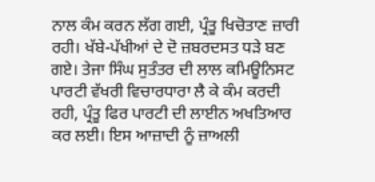ਨਾਲ ਕੰਮ ਕਰਨ ਲੱਗ ਗਈ, ਪ੍ਰੰਤੂ ਖਿਚੋਤਾਣ ਜ਼ਾਰੀ ਰਹੀ। ਖੱਬੇ-ਪੱਖੀਆਂ ਦੇ ਦੋ ਜ਼ਬਰਦਸਤ ਧੜੇ ਬਣ ਗਏ। ਤੇਜਾ ਸਿੰਘ ਸੁਤੰਤਰ ਦੀ ਲਾਲ ਕਮਿਊਨਿਸਟ ਪਾਰਟੀ ਵੱਖਰੀ ਵਿਚਾਰਧਾਰਾ ਲੈ ਕੇ ਕੰਮ ਕਰਦੀ ਰਹੀ, ਪ੍ਰੰਤੂ ਫਿਰ ਪਾਰਟੀ ਦੀ ਲਾਈਨ ਅਖਤਿਆਰ ਕਰ ਲਈ। ਇਸ ਆਜ਼ਾਦੀ ਨੂੰ ਜ਼ਾਅਲੀ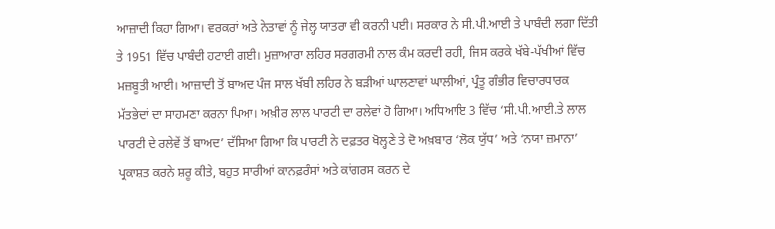ਆਜ਼ਾਦੀ ਕਿਹਾ ਗਿਆ। ਵਰਕਰਾਂ ਅਤੇ ਨੇਤਾਵਾਂ ਨੂੰ ਜੇਲ੍ਹ ਯਾਤਰਾ ਵੀ ਕਰਨੀ ਪਈ। ਸਰਕਾਰ ਨੇ ਸੀ.ਪੀ.ਆਈ ਤੇ ਪਾਬੰਦੀ ਲਗਾ ਦਿੱਤੀ ਤੇ 1951 ਵਿੱਚ ਪਾਬੰਦੀ ਹਟਾਈ ਗਈ। ਮੁਜ਼ਾਆਰਾ ਲਹਿਰ ਸਰਗਰਮੀ ਨਾਲ ਕੰਮ ਕਰਦੀ ਰਹੀ, ਜਿਸ ਕਰਕੇ ਖੱਬੇ-ਪੱਖੀਆਂ ਵਿੱਚ ਮਜ਼ਬੂਤੀ ਆਈ। ਆਜ਼ਾਦੀ ਤੋਂ ਬਾਅਦ ਪੰਜ ਸਾਲ ਖੱਬੀ ਲਹਿਰ ਨੇ ਬੜੀਆਂ ਘਾਲਣਾਵਾਂ ਘਾਲੀਆਂ, ਪ੍ਰੰਤੂ ਗੰਭੀਰ ਵਿਚਾਰਧਾਰਕ ਮੱਤਭੇਦਾਂ ਦਾ ਸਾਹਮਣਾ ਕਰਨਾ ਪਿਆ। ਅਖ਼ੀਰ ਲਾਲ ਪਾਰਟੀ ਦਾ ਰਲੇਵਾਂ ਹੋ ਗਿਆ। ਅਧਿਆਇ 3 ਵਿੱਚ ‘ਸੀ.ਪੀ.ਆਈ.ਤੇ ਲਾਲ ਪਾਰਟੀ ਦੇ ਰਲੇਵੇਂ ਤੋਂ ਬਾਅਦ’ ਦੱਸਿਆ ਗਿਆ ਕਿ ਪਾਰਟੀ ਨੇ ਦਫ਼ਤਰ ਖੋਲ੍ਹਣੇ ਤੇ ਦੋ ਅਖ਼ਬਾਰ ‘ਲੋਕ ਯੁੱਧ’ ਅਤੇ ‘ਨਯਾ ਜ਼ਮਾਨਾ’ ਪ੍ਰਕਾਸ਼ਤ ਕਰਨੇ ਸ਼ਰੂ ਕੀਤੇ, ਬਹੁਤ ਸਾਰੀਆਂ ਕਾਨਫ਼ਰੰਸਾਂ ਅਤੇ ਕਾਂਗਰਸ ਕਰਨ ਦੇ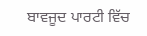ਬਾਵਜੂਦ ਪਾਰਟੀ ਵਿੱਚ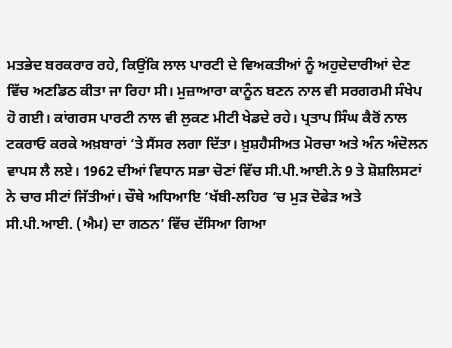ਮਤਭੇਦ ਬਰਕਰਾਰ ਰਹੇ, ਕਿਉਂਕਿ ਲਾਲ ਪਾਰਟੀ ਦੇ ਵਿਅਕਤੀਆਂ ਨੂੰ ਅਹੁਦੇਦਾਰੀਆਂ ਦੇਣ ਵਿੱਚ ਅਣਡਿਠ ਕੀਤਾ ਜਾ ਰਿਹਾ ਸੀ। ਮੁਜ਼ਾਆਰਾ ਕਾਨੂੰਨ ਬਣਨ ਨਾਲ ਵੀ ਸਰਗਰਮੀ ਸੰਖੇਪ ਹੋ ਗਈ। ਕਾਂਗਰਸ ਪਾਰਟੀ ਨਾਲ ਵੀ ਲੁਕਣ ਮੀਟੀ ਖੇਡਦੇ ਰਹੇ। ਪ੍ਰਤਾਪ ਸਿੰਘ ਕੈਰੋਂ ਨਾਲ ਟਕਰਾਓ ਕਰਕੇ ਅਖ਼ਬਾਰਾਂ ‘ਤੇ ਸੈਂਸਰ ਲਗਾ ਦਿੱਤਾ। ਖ਼ੁਸ਼ਹੈਸੀਅਤ ਮੋਰਚਾ ਅਤੇ ਅੰਨ ਅੰਦੋਲਨ ਵਾਪਸ ਲੈ ਲਏ। 1962 ਦੀਆਂ ਵਿਧਾਨ ਸਭਾ ਚੋਣਾਂ ਵਿੱਚ ਸੀ.ਪੀ.ਆਈ.ਨੇ 9 ਤੇ ਸ਼ੋਸ਼ਲਿਸਟਾਂ ਨੇ ਚਾਰ ਸੀਟਾਂ ਜਿੱਤੀਆਂ। ਚੌਥੇ ਅਧਿਆਇ ‘ਖੱਬੀ-ਲਹਿਰ ‘ਚ ਮੁੜ ਦੋਫੇੜ ਅਤੇ ਸੀ.ਪੀ.ਆਈ. (ਐਮ) ਦਾ ਗਠਨ’ ਵਿੱਚ ਦੱਸਿਆ ਗਿਆ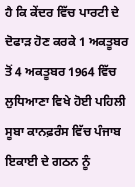ਹੈ ਕਿ ਕੇਂਦਰ ਵਿੱਚ ਪਾਰਟੀ ਦੇ ਦੋਫਾੜ ਹੋਣ ਕਰਕੇ 1 ਅਕਤੂਬਰ ਤੋਂ 4 ਅਕਤੂਬਰ 1964 ਵਿੱਚ ਲੁਧਿਆਣਾ ਵਿਖੇ ਹੋਈ ਪਹਿਲੀ ਸੂਬਾ ਕਾਨਫ਼ਰੰਸ ਵਿੱਚ ਪੰਜਾਬ ਇਕਾਈ ਦੇ ਗਠਨ ਨੂੰ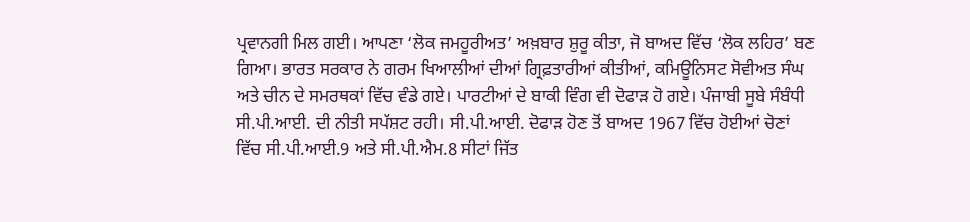ਪ੍ਰਵਾਨਗੀ ਮਿਲ ਗਈ। ਆਪਣਾ ‘ਲੋਕ ਜਮਹੂਰੀਅਤ’ ਅਖ਼ਬਾਰ ਸ਼ੁਰੂ ਕੀਤਾ, ਜੋ ਬਾਅਦ ਵਿੱਚ ‘ਲੋਕ ਲਹਿਰ’ ਬਣ ਗਿਆ। ਭਾਰਤ ਸਰਕਾਰ ਨੇ ਗਰਮ ਖਿਆਲੀਆਂ ਦੀਆਂ ਗ੍ਰਿਫ਼ਤਾਰੀਆਂ ਕੀਤੀਆਂ, ਕਮਿਊਨਿਸਟ ਸੋਵੀਅਤ ਸੰਘ ਅਤੇ ਚੀਨ ਦੇ ਸਮਰਥਕਾਂ ਵਿੱਚ ਵੰਡੇ ਗਏ। ਪਾਰਟੀਆਂ ਦੇ ਬਾਕੀ ਵਿੰਗ ਵੀ ਦੋਫਾੜ ਹੋ ਗਏ। ਪੰਜਾਬੀ ਸੂਬੇ ਸੰਬੰਧੀ ਸੀ.ਪੀ.ਆਈ. ਦੀ ਨੀਤੀ ਸਪੱਸ਼ਟ ਰਹੀ। ਸੀ.ਪੀ.ਆਈ. ਦੋਫਾੜ ਹੋਣ ਤੋਂ ਬਾਅਦ 1967 ਵਿੱਚ ਹੋਈਆਂ ਚੋਣਾਂ ਵਿੱਚ ਸੀ.ਪੀ.ਆਈ.9 ਅਤੇ ਸੀ.ਪੀ.ਐਮ.8 ਸੀਟਾਂ ਜਿੱਤ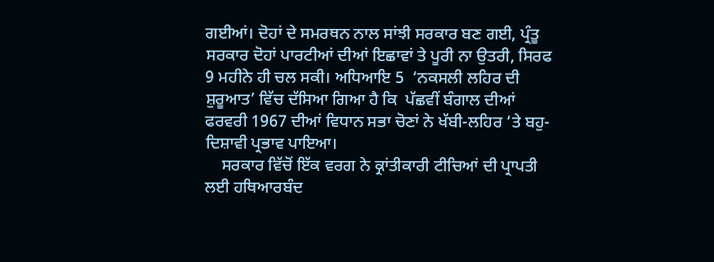ਗਈਆਂ। ਦੋਹਾਂ ਦੇ ਸਮਰਥਨ ਨਾਲ ਸਾਂਝੀ ਸਰਕਾਰ ਬਣ ਗਈ, ਪ੍ਰੰਤੂ ਸਰਕਾਰ ਦੋਹਾਂ ਪਾਰਟੀਆਂ ਦੀਆਂ ਇਛਾਵਾਂ ਤੇ ਪੂਰੀ ਨਾ ਉਤਰੀ, ਸਿਰਫ 9 ਮਹੀਨੇ ਹੀ ਚਲ ਸਕੀ। ਅਧਿਆਇ 5  ‘ਨਕਸਲੀ ਲਹਿਰ ਦੀ ਸ਼ੁਰੂਆਤ’ ਵਿੱਚ ਦੱਸਿਆ ਗਿਆ ਹੈ ਕਿ  ਪੱਛਵੀਂ ਬੰਗਾਲ ਦੀਆਂ ਫਰਵਰੀ 1967 ਦੀਆਂ ਵਿਧਾਨ ਸਭਾ ਚੋਣਾਂ ਨੇ ਖੱਬੀ-ਲਹਿਰ ‘ਤੇ ਬਹੁ-ਦਿਸ਼ਾਵੀ ਪ੍ਰਭਾਵ ਪਾਇਆ।
    ਸਰਕਾਰ ਵਿੱਚੋਂ ਇੱਕ ਵਰਗ ਨੇ ਕ੍ਰਾਂਤੀਕਾਰੀ ਟੀਚਿਆਂ ਦੀ ਪ੍ਰਾਪਤੀ ਲਈ ਹਥਿਆਰਬੰਦ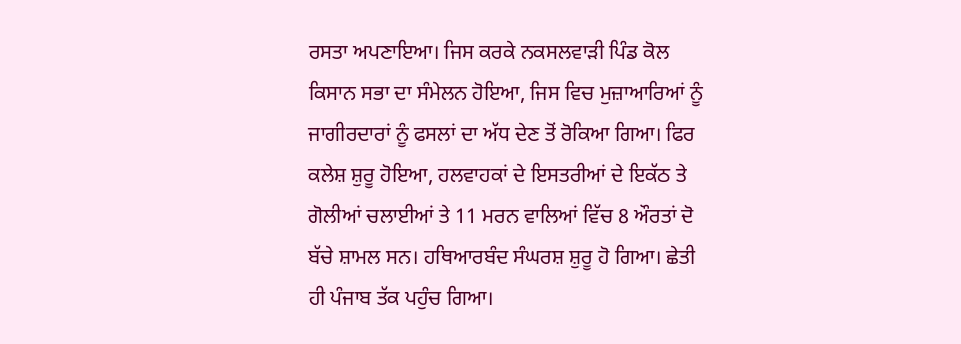ਰਸਤਾ ਅਪਣਾਇਆ। ਜਿਸ ਕਰਕੇ ਨਕਸਲਵਾੜੀ ਪਿੰਡ ਕੋਲ ਕਿਸਾਨ ਸਭਾ ਦਾ ਸੰਮੇਲਨ ਹੋਇਆ, ਜਿਸ ਵਿਚ ਮੁਜ਼ਾਆਰਿਆਂ ਨੂੰ ਜਾਗੀਰਦਾਰਾਂ ਨੂੰ ਫਸਲਾਂ ਦਾ ਅੱਧ ਦੇਣ ਤੋਂ ਰੋਕਿਆ ਗਿਆ। ਫਿਰ ਕਲੇਸ਼ ਸ਼ੁਰੂ ਹੋਇਆ, ਹਲਵਾਹਕਾਂ ਦੇ ਇਸਤਰੀਆਂ ਦੇ ਇਕੱਠ ਤੇ ਗੋਲੀਆਂ ਚਲਾਈਆਂ ਤੇ 11 ਮਰਨ ਵਾਲਿਆਂ ਵਿੱਚ 8 ਔਰਤਾਂ ਦੋ ਬੱਚੇ ਸ਼ਾਮਲ ਸਨ। ਹਥਿਆਰਬੰਦ ਸੰਘਰਸ਼ ਸ਼ੁਰੂ ਹੋ ਗਿਆ। ਛੇਤੀ ਹੀ ਪੰਜਾਬ ਤੱਕ ਪਹੁੰਚ ਗਿਆ।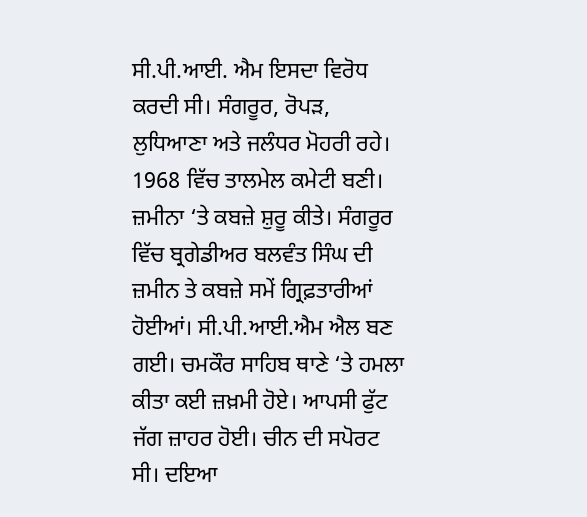ਸੀ.ਪੀ.ਆਈ. ਐਮ ਇਸਦਾ ਵਿਰੋਧ ਕਰਦੀ ਸੀ। ਸੰਗਰੂਰ, ਰੋਪੜ, ਲੁਧਿਆਣਾ ਅਤੇ ਜਲੰਧਰ ਮੋਹਰੀ ਰਹੇ। 1968 ਵਿੱਚ ਤਾਲਮੇਲ ਕਮੇਟੀ ਬਣੀ। ਜ਼ਮੀਨਾ ‘ਤੇ ਕਬਜ਼ੇ ਸ਼ੁਰੂ ਕੀਤੇ। ਸੰਗਰੂਰ ਵਿੱਚ ਬ੍ਰਗੇਡੀਅਰ ਬਲਵੰਤ ਸਿੰਘ ਦੀ ਜ਼ਮੀਨ ਤੇ ਕਬਜ਼ੇ ਸਮੇਂ ਗ੍ਰਿਫ਼ਤਾਰੀਆਂ ਹੋਈਆਂ। ਸੀ.ਪੀ.ਆਈ.ਐਮ ਐਲ ਬਣ ਗਈ। ਚਮਕੌਰ ਸਾਹਿਬ ਥਾਣੇ ‘ਤੇ ਹਮਲਾ ਕੀਤਾ ਕਈ ਜ਼ਖ਼ਮੀ ਹੋਏ। ਆਪਸੀ ਫੁੱਟ ਜੱਗ ਜ਼ਾਹਰ ਹੋਈ। ਚੀਨ ਦੀ ਸਪੋਰਟ ਸੀ। ਦਇਆ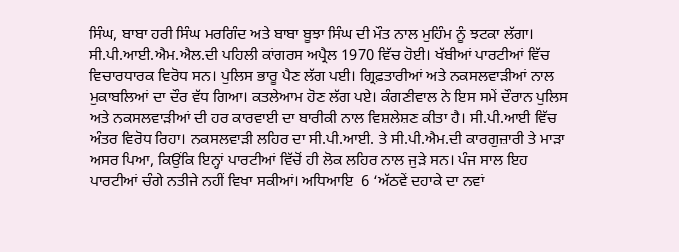ਸਿੰਘ, ਬਾਬਾ ਹਰੀ ਸਿੰਘ ਮਰਗਿੰਦ ਅਤੇ ਬਾਬਾ ਬੂਝਾ ਸਿੰਘ ਦੀ ਮੌਤ ਨਾਲ ਮੁਹਿੰਮ ਨੂੰ ਝਟਕਾ ਲੱਗਾ। ਸੀ.ਪੀ.ਆਈ.ਐਮ.ਐਲ.ਦੀ ਪਹਿਲੀ ਕਾਂਗਰਸ ਅਪ੍ਰੈਲ 1970 ਵਿੱਚ ਹੋਈ। ਖੱਬੀਆਂ ਪਾਰਟੀਆਂ ਵਿੱਚ ਵਿਚਾਰਧਾਰਕ ਵਿਰੋਧ ਸਨ। ਪੁਲਿਸ ਭਾਰੂ ਪੈਣ ਲੱਗ ਪਈ। ਗ੍ਰਿਫ਼ਤਾਰੀਆਂ ਅਤੇ ਨਕਸਲਵਾੜੀਆਂ ਨਾਲ ਮੁਕਾਬਲਿਆਂ ਦਾ ਦੌਰ ਵੱਧ ਗਿਆ। ਕਤਲੇਆਮ ਹੋਣ ਲੱਗ ਪਏ। ਕੰਗਣੀਵਾਲ ਨੇ ਇਸ ਸਮੇਂ ਦੌਰਾਨ ਪੁਲਿਸ ਅਤੇ ਨਕਸਲਵਾੜੀਆਂ ਦੀ ਹਰ ਕਾਰਵਾਈ ਦਾ ਬਾਰੀਕੀ ਨਾਲ ਵਿਸ਼ਲੇਸ਼ਣ ਕੀਤਾ ਹੈ। ਸੀ.ਪੀ.ਆਈ ਵਿੱਚ ਅੰਤਰ ਵਿਰੋਧ ਰਿਹਾ। ਨਕਸਲਵਾੜੀ ਲਹਿਰ ਦਾ ਸੀ.ਪੀ.ਆਈ. ਤੇ ਸੀ.ਪੀ.ਐਮ.ਦੀ ਕਾਰਗੁਜ਼ਾਰੀ ਤੇ ਮਾੜਾ ਅਸਰ ਪਿਆ, ਕਿਉਂਕਿ ਇਨ੍ਹਾਂ ਪਾਰਟੀਆਂ ਵਿੱਚੋਂ ਹੀ ਲੋਕ ਲਹਿਰ ਨਾਲ ਜੁੜੇ ਸਨ। ਪੰਜ ਸਾਲ ਇਹ ਪਾਰਟੀਆਂ ਚੰਗੇ ਨਤੀਜੇ ਨਹੀਂ ਵਿਖਾ ਸਕੀਆਂ। ਅਧਿਆਇ  6 ‘ਅੱਠਵੇਂ ਦਹਾਕੇ ਦਾ ਨਵਾਂ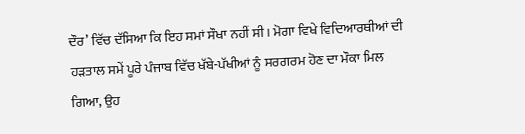ਦੌਰ’ ਵਿੱਚ ਦੱਸਿਆ ਕਿ ਇਹ ਸਮਾਂ ਸੌਖਾ ਨਹੀਂ ਸੀ। ਮੋਗਾ ਵਿਖੇ ਵਿਦਿਆਰਥੀਆਂ ਦੀ ਹੜਤਾਲ ਸਮੇਂ ਪੂਰੇ ਪੰਜਾਬ ਵਿੱਚ ਖੱਬੇ-ਪੱਖੀਆਂ ਨੂੰ ਸਰਗਰਮ ਹੋਣ ਦਾ ਮੌਕਾ ਮਿਲ ਗਿਆ, ਉਹ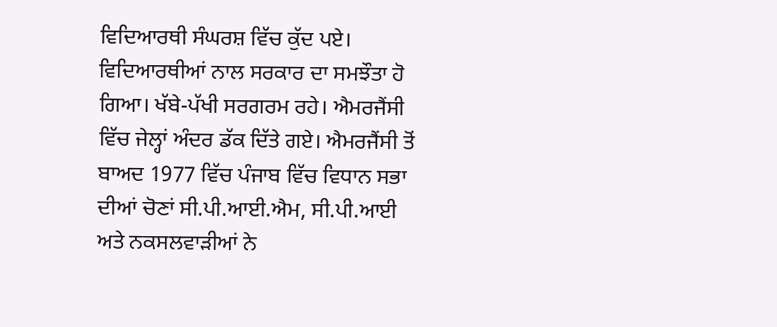ਵਿਦਿਆਰਥੀ ਸੰਘਰਸ਼ ਵਿੱਚ ਕੁੱਦ ਪਏ। ਵਿਦਿਆਰਥੀਆਂ ਨਾਲ ਸਰਕਾਰ ਦਾ ਸਮਝੌਤਾ ਹੋ ਗਿਆ। ਖੱਬੇ-ਪੱਖੀ ਸਰਗਰਮ ਰਹੇ। ਐਮਰਜੈਂਸੀ ਵਿੱਚ ਜੇਲ੍ਹਾਂ ਅੰਦਰ ਡੱਕ ਦਿੱਤੇ ਗਏ। ਐਮਰਜੈਂਸੀ ਤੋਂ ਬਾਅਦ 1977 ਵਿੱਚ ਪੰਜਾਬ ਵਿੱਚ ਵਿਧਾਨ ਸਭਾ ਦੀਆਂ ਚੋਣਾਂ ਸੀ.ਪੀ.ਆਈ.ਐਮ, ਸੀ.ਪੀ.ਆਈ ਅਤੇ ਨਕਸਲਵਾੜੀਆਂ ਨੇ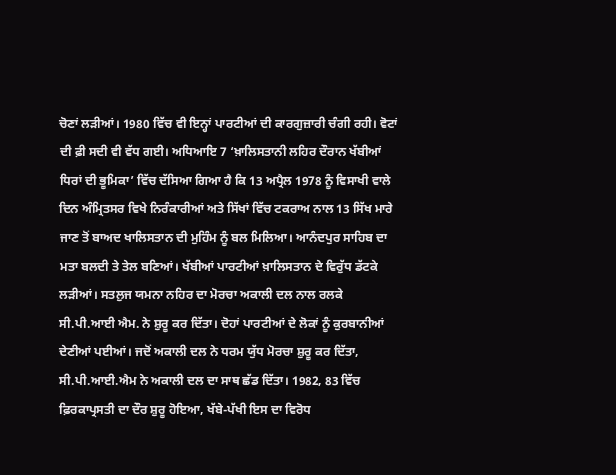ਚੋਣਾਂ ਲੜੀਆਂ। 1980 ਵਿੱਚ ਵੀ ਇਨ੍ਹਾਂ ਪਾਰਟੀਆਂ ਦੀ ਕਾਰਗੁਜ਼ਾਰੀ ਚੰਗੀ ਰਹੀ। ਵੋਟਾਂ ਦੀ ਫ਼ੀ ਸਦੀ ਵੀ ਵੱਧ ਗਈ। ਅਧਿਆਇ 7 ‘ਖ਼ਾਲਿਸਤਾਨੀ ਲਹਿਰ ਦੌਰਾਨ ਖੱਬੀਆਂ ਧਿਰਾਂ ਦੀ ਭੂਮਿਕਾ’ ਵਿੱਚ ਦੱਸਿਆ ਗਿਆ ਹੈ ਕਿ 13 ਅਪ੍ਰੈਲ 1978 ਨੂੰ ਵਿਸਾਖੀ ਵਾਲੇ ਦਿਨ ਅੰਮ੍ਰਿਤਸਰ ਵਿਖੇ ਨਿਰੰਕਾਰੀਆਂ ਅਤੇ ਸਿੱਖਾਂ ਵਿੱਚ ਟਕਰਾਅ ਨਾਲ 13 ਸਿੱਖ ਮਾਰੇ ਜਾਣ ਤੋਂ ਬਾਅਦ ਖਾਲਿਸਤਾਨ ਦੀ ਮੁਹਿੰਮ ਨੂੰ ਬਲ ਮਿਲਿਆ। ਆਨੰਦਪੁਰ ਸਾਹਿਬ ਦਾ ਮਤਾ ਬਲਦੀ ਤੇ ਤੇਲ ਬਣਿਆਂ। ਖੱਬੀਆਂ ਪਾਰਟੀਆਂ ਖ਼ਾਲਿਸਤਾਨ ਦੇ ਵਿਰੁੱਧ ਡੱਟਕੇ ਲੜੀਆਂ। ਸਤਲੁਜ ਯਮਨਾ ਨਹਿਰ ਦਾ ਮੋਰਚਾ ਅਕਾਲੀ ਦਲ ਨਾਲ ਰਲਕੇ ਸੀ.ਪੀ.ਆਈ ਐਮ. ਨੇ ਸ਼ੁਰੂ ਕਰ ਦਿੱਤਾ। ਦੋਹਾਂ ਪਾਰਟੀਆਂ ਦੇ ਲੋਕਾਂ ਨੂੰ ਕੁਰਬਾਨੀਆਂ ਦੇਣੀਆਂ ਪਈਆਂ। ਜਦੋਂ ਅਕਾਲੀ ਦਲ ਨੇ ਧਰਮ ਯੁੱਧ ਮੋਰਚਾ ਸ਼ੁਰੂ ਕਰ ਦਿੱਤਾ, ਸੀ.ਪੀ.ਆਈ.ਐਮ ਨੇ ਅਕਾਲੀ ਦਲ ਦਾ ਸਾਥ ਛੱਡ ਦਿੱਤਾ। 1982, 83 ਵਿੱਚ ਫ਼ਿਰਕਾਪ੍ਰਸਤੀ ਦਾ ਦੌਰ ਸ਼ੁਰੂ ਹੋਇਆ, ਖੱਬੇ-ਪੱਖੀ ਇਸ ਦਾ ਵਿਰੋਧ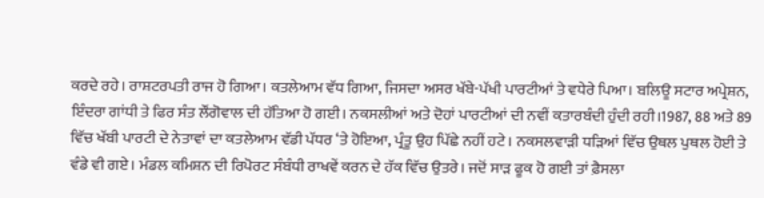ਕਰਦੇ ਰਹੇ। ਰਾਸ਼ਟਰਪਤੀ ਰਾਜ ਹੋ ਗਿਆ। ਕਤਲੇਆਮ ਵੱਧ ਗਿਆ, ਜਿਸਦਾ ਅਸਰ ਖੱਬੇ-ਪੱਖੀ ਪਾਰਟੀਆਂ ਤੇ ਵਧੇਰੇ ਪਿਆ। ਬਲਿਊ ਸਟਾਰ ਅਪ੍ਰੇਸ਼ਨ, ਇੰਦਰਾ ਗਾਂਧੀ ਤੇ ਫਿਰ ਸੰਤ ਲੌਂਗੋਵਾਲ ਦੀ ਹੱਤਿਆ ਹੋ ਗਈ। ਨਕਸਲੀਆਂ ਅਤੇ ਦੋਹਾਂ ਪਾਰਟੀਆਂ ਦੀ ਨਵੀਂ ਕਤਾਰਬੰਦੀ ਹੁੰਦੀ ਰਹੀ।1987, 88 ਅਤੇ 89 ਵਿੱਚ ਖੱਬੀ ਪਾਰਟੀ ਦੇ ਨੇਤਾਵਾਂ ਦਾ ਕਤਲੇਆਮ ਵੱਡੀ ਪੱਧਰ ‘ਤੇ ਹੋਇਆ, ਪ੍ਰੰਤੂ ਉਹ ਪਿੱਛੇ ਨਹੀਂ ਹਟੇ। ਨਕਸਲਵਾੜੀ ਧੜਿਆਂ ਵਿੱਚ ਉਥਲ ਪੁਥਲ ਹੋਈ ਤੇ ਵੰਡੇ ਵੀ ਗਏ। ਮੰਡਲ ਕਮਿਸ਼ਨ ਦੀ ਰਿਪੋਰਟ ਸੰਬੰਧੀ ਰਾਖਵੇਂ ਕਰਨ ਦੇ ਹੱਕ ਵਿੱਚ ਉਤਰੇ। ਜਦੋਂ ਸਾੜ ਫੂਕ ਹੋ ਗਈ ਤਾਂ ਫ਼ੈਸਲਾ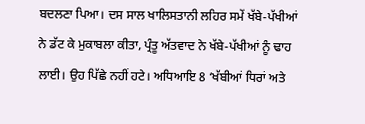ਬਦਲਣਾ ਪਿਆ। ਦਸ ਸਾਲ ਖਾਲਿਸਤਾਨੀ ਲਹਿਰ ਸਮੇਂ ਖੱਬੇ-ਪੱਖੀਆਂ ਨੇ ਡੱਟ ਕੇ ਮੁਕਾਬਲਾ ਕੀਤਾ, ਪ੍ਰੰਤੂ ਅੱਤਵਾਦ ਨੇ ਖੱਬੇ-ਪੱਖੀਆਂ ਨੂੰ ਢਾਹ ਲਾਈ। ਉਹ ਪਿੱਛੇ ਨਹੀਂ ਹਟੇ। ਅਧਿਆਇ 8 ‘ਖੱਬੀਆਂ ਧਿਰਾਂ ਅਤੇ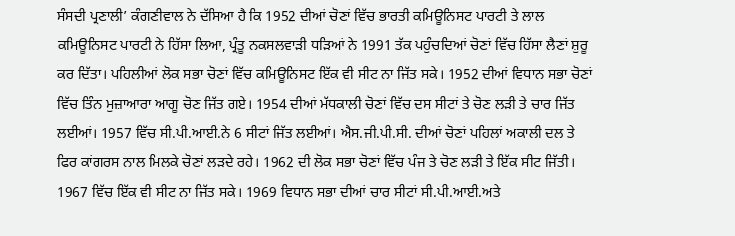ਸੰਸਦੀ ਪ੍ਰਣਾਲੀ’ ਕੰਗਣੀਵਾਲ ਨੇ ਦੱਸਿਆ ਹੈ ਕਿ 1952 ਦੀਆਂ ਚੋਣਾਂ ਵਿੱਚ ਭਾਰਤੀ ਕਮਿਊਨਿਸਟ ਪਾਰਟੀ ਤੇ ਲਾਲ ਕਮਿਊਨਿਸਟ ਪਾਰਟੀ ਨੇ ਹਿੱਸਾ ਲਿਆ, ਪ੍ਰੰਤੂ ਨਕਸਲਵਾੜੀ ਧੜਿਆਂ ਨੇ 1991 ਤੱਕ ਪਹੁੰਚਦਿਆਂ ਚੋਣਾਂ ਵਿੱਚ ਹਿੱਸਾ ਲੈਣਾਂ ਸ਼ੁਰੂ ਕਰ ਦਿੱਤਾ। ਪਹਿਲੀਆਂ ਲੋਕ ਸਭਾ ਚੋਣਾਂ ਵਿੱਚ ਕਮਿਊਨਿਸਟ ਇੱਕ ਵੀ ਸੀਟ ਨਾ ਜਿੱਤ ਸਕੇ। 1952 ਦੀਆਂ ਵਿਧਾਨ ਸਭਾ ਚੋਣਾਂ ਵਿੱਚ ਤਿੰਨ ਮੁਜ਼ਾਆਰਾ ਆਗੂ ਚੋਣ ਜਿੱਤ ਗਏ। 1954 ਦੀਆਂ ਮੱਧਕਾਲੀ ਚੋਣਾਂ ਵਿੱਚ ਦਸ ਸੀਟਾਂ ਤੇ ਚੋਣ ਲੜੀ ਤੇ ਚਾਰ ਜਿੱਤ ਲਈਆਂ। 1957 ਵਿੱਚ ਸੀ.ਪੀ.ਆਈ.ਨੇ 6 ਸੀਟਾਂ ਜਿੱਤ ਲਈਆਂ। ਐਸ.ਜੀ.ਪੀ.ਸੀ. ਦੀਆਂ ਚੋਣਾਂ ਪਹਿਲਾਂ ਅਕਾਲੀ ਦਲ ਤੇ ਫਿਰ ਕਾਂਗਰਸ ਨਾਲ ਮਿਲਕੇ ਚੋਣਾਂ ਲੜਦੇ ਰਹੇ। 1962 ਦੀ ਲੋਕ ਸਭਾ ਚੋਣਾਂ ਵਿੱਚ ਪੰਜ ਤੇ ਚੋਣ ਲੜੀ ਤੇ ਇੱਕ ਸੀਟ ਜਿੱਤੀ। 1967 ਵਿੱਚ ਇੱਕ ਵੀ ਸੀਟ ਨਾ ਜਿੱਤ ਸਕੇ। 1969 ਵਿਧਾਨ ਸਭਾ ਦੀਆਂ ਚਾਰ ਸੀਟਾਂ ਸੀ.ਪੀ.ਆਈ.ਅਤੇ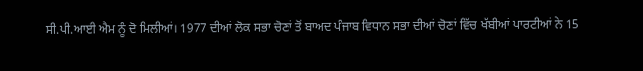ਸੀ.ਪੀ.ਆਈ ਐਮ ਨੂੰ ਦੋ ਮਿਲੀਆਂ। 1977 ਦੀਆਂ ਲੋਕ ਸਭਾ ਚੋਣਾਂ ਤੋਂ ਬਾਅਦ ਪੰਜਾਬ ਵਿਧਾਨ ਸਭਾ ਦੀਆਂ ਚੋਣਾਂ ਵਿੱਚ ਖੱਬੀਆਂ ਪਾਰਟੀਆਂ ਨੇ 15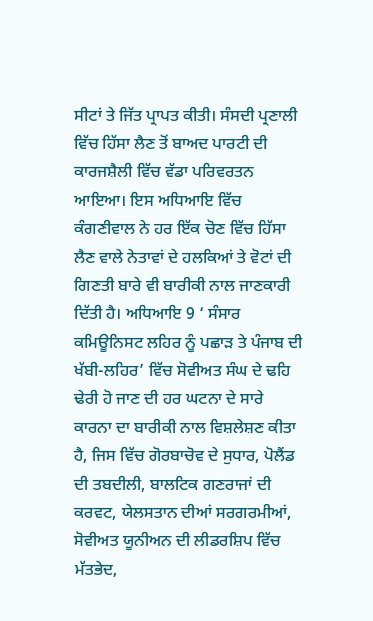ਸੀਟਾਂ ਤੇ ਜਿੱਤ ਪ੍ਰਾਪਤ ਕੀਤੀ। ਸੰਸਦੀ ਪ੍ਰਣਾਲੀ ਵਿੱਚ ਹਿੱਸਾ ਲੈਣ ਤੋਂ ਬਾਅਦ ਪਾਰਟੀ ਦੀ ਕਾਰਜਸ਼ੈਲੀ ਵਿੱਚ ਵੱਡਾ ਪਰਿਵਰਤਨ ਆਇਆ। ਇਸ ਅਧਿਆਇ ਵਿੱਚ ਕੰਗਣੀਵਾਲ ਨੇ ਹਰ ਇੱਕ ਚੋਣ ਵਿੱਚ ਹਿੱਸਾ ਲੈਣ ਵਾਲੇ ਨੇਤਾਵਾਂ ਦੇ ਹਲਕਿਆਂ ਤੇ ਵੋਟਾਂ ਦੀ ਗਿਣਤੀ ਬਾਰੇ ਵੀ ਬਾਰੀਕੀ ਨਾਲ ਜਾਣਕਾਰੀ ਦਿੱਤੀ ਹੈ। ਅਧਿਆਇ 9 ‘ ਸੰਸਾਰ ਕਮਿਊਨਿਸਟ ਲਹਿਰ ਨੂੰ ਪਛਾੜ ਤੇ ਪੰਜਾਬ ਦੀ ਖੱਬੀ-ਲਹਿਰ’ ਵਿੱਚ ਸੋਵੀਅਤ ਸੰਘ ਦੇ ਢਹਿ ਢੇਰੀ ਹੋ ਜਾਣ ਦੀ ਹਰ ਘਟਨਾ ਦੇ ਸਾਰੇ ਕਾਰਨਾ ਦਾ ਬਾਰੀਕੀ ਨਾਲ ਵਿਸ਼ਲੇਸ਼ਣ ਕੀਤਾ ਹੈ, ਜਿਸ ਵਿੱਚ ਗੋਰਬਾਚੋਵ ਦੇ ਸੁਧਾਰ, ਪੋਲੈਂਡ ਦੀ ਤਬਦੀਲੀ, ਬਾਲਟਿਕ ਗਣਰਾਜਾਂ ਦੀ ਕਰਵਟ, ਯੇਲਸਤਾਨ ਦੀਆਂ ਸਰਗਰਮੀਆਂ, ਸੋਵੀਅਤ ਯੂਨੀਅਨ ਦੀ ਲੀਡਰਸ਼ਿਪ ਵਿੱਚ ਮੱਤਭੇਦ,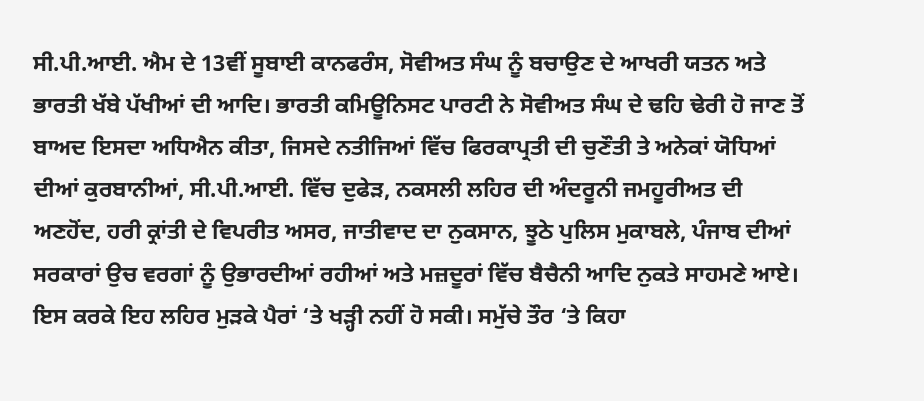ਸੀ.ਪੀ.ਆਈ. ਐਮ ਦੇ 13ਵੀਂ ਸੂਬਾਈ ਕਾਨਫਰੰਸ, ਸੋਵੀਅਤ ਸੰਘ ਨੂੰ ਬਚਾਉਣ ਦੇ ਆਖਰੀ ਯਤਨ ਅਤੇ ਭਾਰਤੀ ਖੱਬੇ ਪੱਖੀਆਂ ਦੀ ਆਦਿ। ਭਾਰਤੀ ਕਮਿਊਨਿਸਟ ਪਾਰਟੀ ਨੇ ਸੋਵੀਅਤ ਸੰਘ ਦੇ ਢਹਿ ਢੇਰੀ ਹੋ ਜਾਣ ਤੋਂ ਬਾਅਦ ਇਸਦਾ ਅਧਿਐਨ ਕੀਤਾ, ਜਿਸਦੇ ਨਤੀਜਿਆਂ ਵਿੱਚ ਫਿਰਕਾਪ੍ਰਤੀ ਦੀ ਚੁਣੌਤੀ ਤੇ ਅਨੇਕਾਂ ਯੋਧਿਆਂ ਦੀਆਂ ਕੁਰਬਾਨੀਆਂ, ਸੀ.ਪੀ.ਆਈ. ਵਿੱਚ ਦੁਫੇੜ, ਨਕਸਲੀ ਲਹਿਰ ਦੀ ਅੰਦਰੂਨੀ ਜਮਹੂਰੀਅਤ ਦੀ ਅਣਹੋਂਦ, ਹਰੀ ਕ੍ਰਾਂਤੀ ਦੇ ਵਿਪਰੀਤ ਅਸਰ, ਜਾਤੀਵਾਦ ਦਾ ਨੁਕਸਾਨ, ਝੂਠੇ ਪੁਲਿਸ ਮੁਕਾਬਲੇ, ਪੰਜਾਬ ਦੀਆਂ ਸਰਕਾਰਾਂ ਉਚ ਵਰਗਾਂ ਨੂੰ ਉਭਾਰਦੀਆਂ ਰਹੀਆਂ ਅਤੇ ਮਜ਼ਦੂਰਾਂ ਵਿੱਚ ਬੈਚੈਨੀ ਆਦਿ ਨੁਕਤੇ ਸਾਹਮਣੇ ਆਏ। ਇਸ ਕਰਕੇ ਇਹ ਲਹਿਰ ਮੁੜਕੇ ਪੈਰਾਂ ‘ਤੇ ਖੜ੍ਹੀ ਨਹੀਂ ਹੋ ਸਕੀ। ਸਮੁੱਚੇ ਤੌਰ ‘ਤੇ ਕਿਹਾ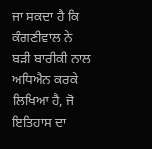ਜਾ ਸਕਦਾ ਹੈ ਕਿ ਕੰਗਣੀਵਾਲ ਨੇ ਬੜੀ ਬਾਰੀਕੀ ਨਾਲ ਅਧਿਐਨ ਕਰਕੇ ਲਿਖਿਆ ਹੈ, ਜੋ ਇਤਿਹਾਸ ਦਾ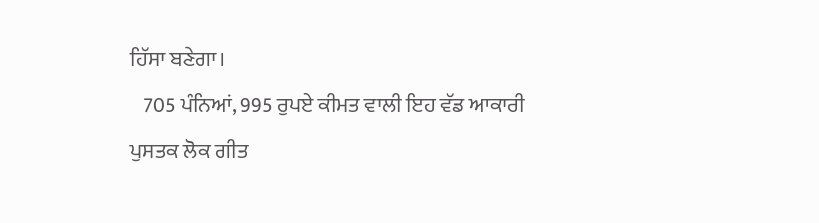ਹਿੱਸਾ ਬਣੇਗਾ।
   705 ਪੰਨਿਆਂ, 995 ਰੁਪਏ ਕੀਮਤ ਵਾਲੀ ਇਹ ਵੱਡ ਆਕਾਰੀ ਪੁਸਤਕ ਲੋਕ ਗੀਤ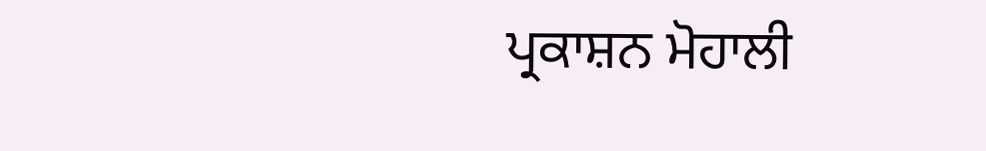ਪ੍ਰਕਾਸ਼ਨ ਮੋਹਾਲੀ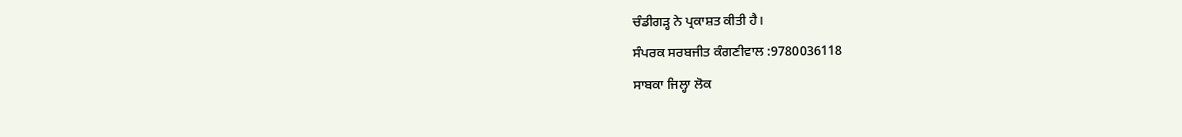ਚੰਡੀਗੜ੍ਹ ਨੇ ਪ੍ਰਕਾਸ਼ਤ ਕੀਤੀ ਹੈ।
ਸੰਪਰਕ ਸਰਬਜੀਤ ਕੰਗਣੀਵਾਲ :9780036118
ਸਾਬਕਾ ਜਿਲ੍ਹਾ ਲੋਕ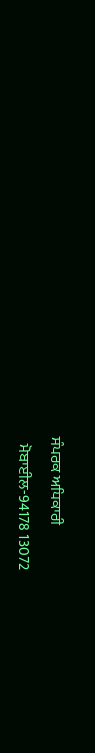ਸੰਪਰਕ ਅਧਿਕਾਰੀ
  ਮੋਬਾਈਲ-94178 13072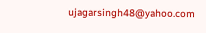ujagarsingh48@yahoo.com